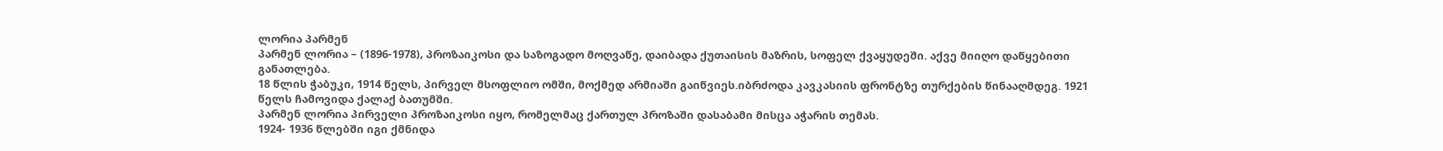ლორია პარმენ
პარმენ ლორია – (1896-1978), პროზაიკოსი და საზოგადო მოღვაწე, დაიბადა ქუთაისის მაზრის, სოფელ ქვაყუდეში. აქვე მიიღო დაწყებითი განათლება.
18 წლის ჭაბუკი, 1914 წელს, პირველ მსოფლიო ომში, მოქმედ არმიაში გაიწვიეს.იბრძოდა კავკასიის ფრონტზე თურქების წინააღმდეგ. 1921 წელს ჩამოვიდა ქალაქ ბათუმში.
პარმენ ლორია პირველი პროზაიკოსი იყო, რომელმაც ქართულ პროზაში დასაბამი მისცა აჭარის თემას.
1924- 1936 წლებში იგი ქმნიდა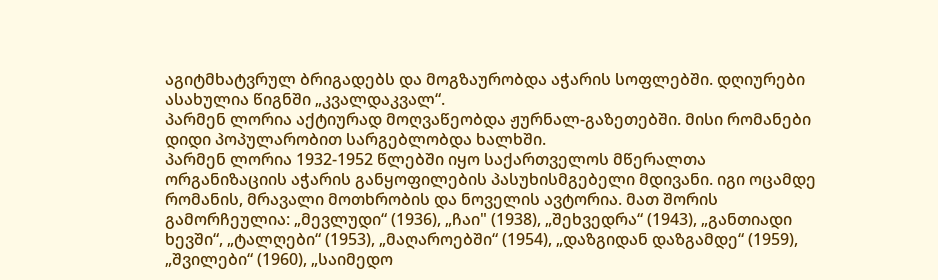აგიტმხატვრულ ბრიგადებს და მოგზაურობდა აჭარის სოფლებში. დღიურები ასახულია წიგნში „კვალდაკვალ“.
პარმენ ლორია აქტიურად მოღვაწეობდა ჟურნალ-გაზეთებში. მისი რომანები დიდი პოპულარობით სარგებლობდა ხალხში.
პარმენ ლორია 1932-1952 წლებში იყო საქართველოს მწერალთა ორგანიზაციის აჭარის განყოფილების პასუხისმგებელი მდივანი. იგი ოცამდე რომანის, მრავალი მოთხრობის და ნოველის ავტორია. მათ შორის გამორჩეულია: „მევლუდი“ (1936), „ჩაი" (1938), „შეხვედრა“ (1943), „განთიადი ხევში“, „ტალღები“ (1953), „მაღაროებში“ (1954), „დაზგიდან დაზგამდე“ (1959), „შვილები“ (1960), „საიმედო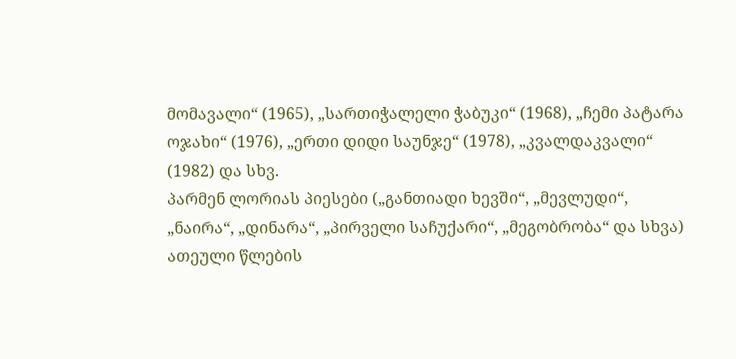მომავალი“ (1965), „სართიჭალელი ჭაბუკი“ (1968), „ჩემი პატარა ოჯახი“ (1976), „ერთი დიდი საუნჯე“ (1978), „კვალდაკვალი“ (1982) და სხვ.
პარმენ ლორიას პიესები („განთიადი ხევში“, „მევლუდი“, „ნაირა“, „დინარა“, „პირველი საჩუქარი“, „მეგობრობა“ და სხვა) ათეული წლების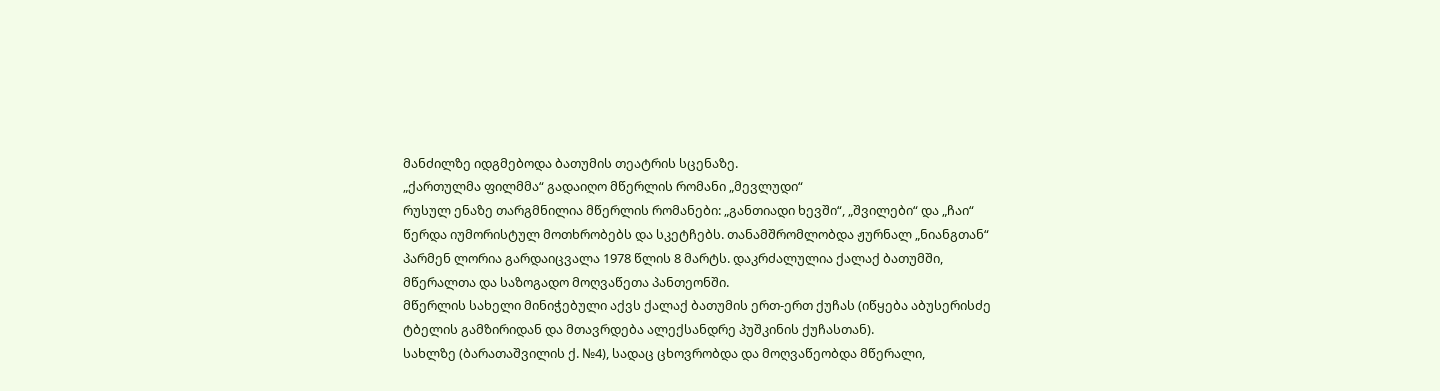მანძილზე იდგმებოდა ბათუმის თეატრის სცენაზე.
„ქართულმა ფილმმა“ გადაიღო მწერლის რომანი „მევლუდი“
რუსულ ენაზე თარგმნილია მწერლის რომანები: „განთიადი ხევში“, „შვილები“ და „ჩაი“
წერდა იუმორისტულ მოთხრობებს და სკეტჩებს. თანამშრომლობდა ჟურნალ „ნიანგთან“
პარმენ ლორია გარდაიცვალა 1978 წლის 8 მარტს. დაკრძალულია ქალაქ ბათუმში, მწერალთა და საზოგადო მოღვაწეთა პანთეონში.
მწერლის სახელი მინიჭებული აქვს ქალაქ ბათუმის ერთ-ერთ ქუჩას (იწყება აბუსერისძე ტბელის გამზირიდან და მთავრდება ალექსანდრე პუშკინის ქუჩასთან).
სახლზე (ბარათაშვილის ქ. №4), სადაც ცხოვრობდა და მოღვაწეობდა მწერალი,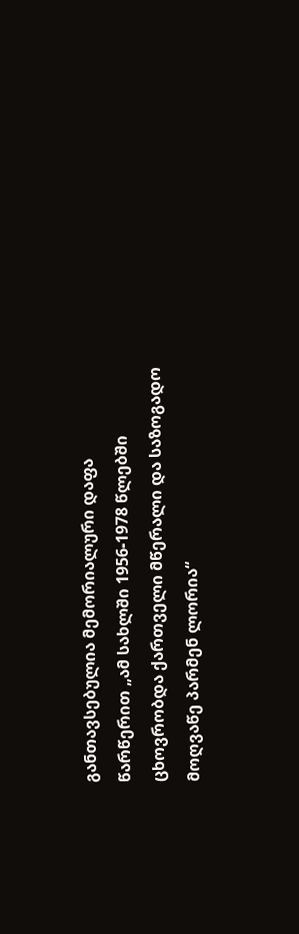განთავსებულია მემორიალური დაფა წარწერით „ამ სახლში 1956-1978 წლებში ცხოვრობდა ქართველი მწერალი და საზოგადო მოღვაწე პარმენ ლორია“